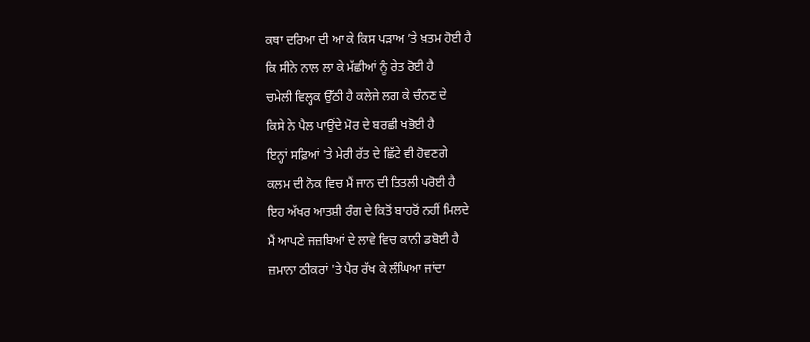ਕਥਾ ਦਰਿਆ ਦੀ ਆ ਕੇ ਕਿਸ ਪੜਾਅ ’ਤੇ ਖ਼ਤਮ ਹੋਈ ਹੈ
ਕਿ ਸੀਨੇ ਨਾਲ ਲਾ ਕੇ ਮੱਛੀਆਂ ਨੂੰ ਰੇਤ ਰੋਈ ਹੈ
ਚਮੇਲੀ ਵਿਲ੍ਹਕ ਉੱਠੀ ਹੈ ਕਲੇਜੇ ਲਗ ਕੇ ਚੰਨਣ ਦੇ
ਕਿਸੇ ਨੇ ਪੈਲ ਪਾਉਂਦੇ ਮੋਰ ਦੇ ਬਰਛੀ ਖਭੋਈ ਹੈ
ਇਨ੍ਹਾਂ ਸਫ਼ਿਆਂ 'ਤੇ ਮੇਰੀ ਰੱਤ ਦੇ ਛਿੱਟੇ ਵੀ ਹੋਵਣਗੇ
ਕਲਮ ਦੀ ਨੋਕ ਵਿਚ ਮੈਂ ਜਾਨ ਦੀ ਤਿਤਲੀ ਪਰੋਈ ਹੈ
ਇਹ ਅੱਖਰ ਆਤਸ਼ੀ ਰੰਗ ਦੇ ਕਿਤੋਂ ਬਾਹਰੋਂ ਨਹੀਂ ਮਿਲਦੇ
ਮੈਂ ਆਪਣੇ ਜਜ਼ਬਿਆਂ ਦੇ ਲਾਵੇ ਵਿਚ ਕਾਨੀ ਡਬੋਈ ਹੈ
ਜ਼ਮਾਨਾ ਠੀਕਰਾਂ 'ਤੇ ਪੈਰ ਰੱਖ ਕੇ ਲੰਘਿਆ ਜਾਂਦਾ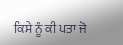ਕਿਸੇ ਨੂੰ ਕੀ ਪਤਾ ਜੋ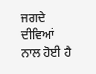ਜਗਦੇ ਦੀਵਿਆਂ ਨਾਲ ਹੋਈ ਹੈ